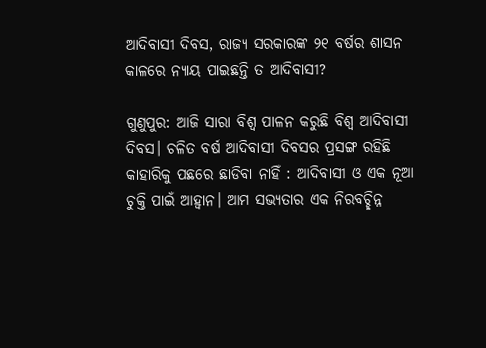ଆଦିବାସୀ ଦିବସ, ରାଜ୍ୟ ସରକାରଙ୍କ ୨୧ ବର୍ଷର ଶାସନ କାଳରେ ନ୍ୟାୟ ପାଇଛନ୍ତି ତ ଆଦିବାସୀ?

ଗୁଣୁପୁର: ଆଜି ସାରା ବିଶ୍ୱ ପାଳନ କରୁଛି ବିଶ୍ୱ ଆଦିବାସୀ ଦିବସ। ଚଳିତ ବର୍ଷ ଆଦିବାସୀ ଦିବସର ପ୍ରସଙ୍ଗ ରହିଛି କାହାରିକୁ ପଛରେ ଛାଡିବା ନାହିଁ : ଆଦିବାସୀ ଓ ଏକ ନୂଆ ଚୁକ୍ତି ପାଇଁ ଆହ୍ୱାନ। ଆମ ସଭ୍ୟତାର ଏକ ନିରବଚ୍ଛିନ୍ନ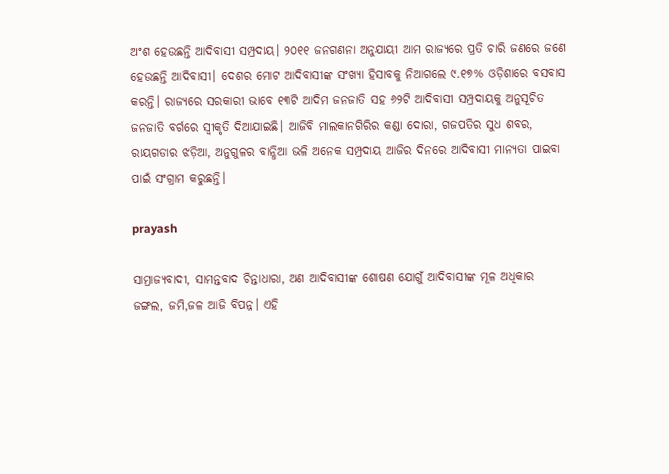ଅଂଶ ହେଉଛନ୍ତି ଆଦିବାସୀ ସମ୍ପ୍ରଦାୟ। ୨୦୧୧ ଜନଗଣନା ଅନୁଯାୟୀ ଆମ ରାଜ୍ୟରେ ପ୍ରତି ଚାରି ଜଣରେ ଜଣେ ହେଉଛନ୍ତି ଆଦିବାସୀ। ଦେଶର ମୋଟ ଆଦିବାସୀଙ୍କ ସଂଖ୍ୟା ହିସାବକୁ ନିଆଗଲେ ୯.୧୭% ଓଡ଼ିଶାରେ ବସବାସ କରନ୍ତି। ରାଜ୍ୟରେ ସରକାରୀ ଭାବେ ୧୩ଟି ଆଦିମ ଜନଜାତି ସହ ୬୨ଟି ଆଦିବାସୀ ସମ୍ପ୍ରଦାୟକୁ ଅନୁସୂଚିତ ଜନଜାତି ବର୍ଗରେ ସ୍ୱୀକୃତି ଦିଆଯାଇଛି। ଆଜିବି ମାଲକାନଗିରିର କଣ୍ଡା ଦୋରା, ଗଜପତିର ସୁଧ ଶବର, ରାୟଗଡାର ଝଡ଼ିଆ, ଅନୁଗୁଳର ବାନ୍ଧିଆ ଭଳି ଅନେକ ସମ୍ପ୍ରଦାୟ ଆଜିର ଦିନରେ ଆଦିବାସୀ ମାନ୍ୟତା ପାଇବା ପାଇଁ ସଂଗ୍ରାମ କରୁଛନ୍ତି।

prayash

ସାମ୍ରାଜ୍ୟବାଦୀ, ସାମନ୍ତବାଦ ଚିନ୍ତାଧାରା, ଅଣ ଆଦିବାସୀଙ୍କ ଶୋଷଣ ଯୋଗୁଁ ଆଦିବାସୀଙ୍କ ମୂଳ ଅଧିକାର ଜଙ୍ଗଲ, ଜମି,ଜଳ ଆଜି ବିପନ୍ନ। ଏହି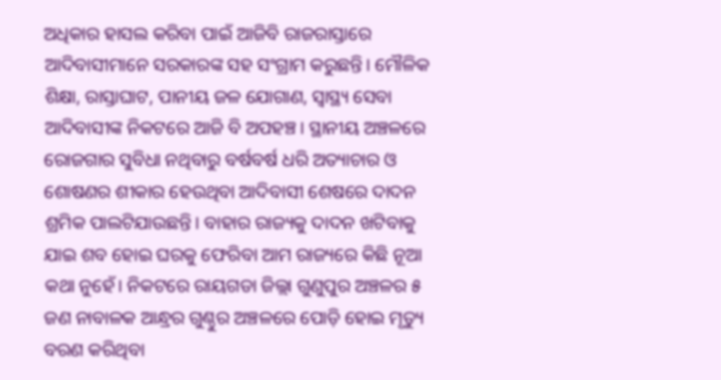ଅଧିକାର ହାସଲ କରିବା ପାଇଁ ଆଜିବି ରାଜରାସ୍ତାରେ ଆଦିବାସୀମାନେ ସରକାରଙ୍କ ସହ ସଂଗ୍ରାମ କରୁଛନ୍ତି। ମୌଳିକ ଶିକ୍ଷା, ରାସ୍ତାଘାଟ, ପାନୀୟ ଜଳ ଯୋଗାଣ, ସ୍ୱାସ୍ଥ୍ୟ ସେବା ଆଦିବାସୀଙ୍କ ନିକଟରେ ଆଜି ବି ଅପହଞ୍ଚ। ସ୍ଥାନୀୟ ଅଞ୍ଚଳରେ ରୋଜଗାର ସୁବିଧା ନଥିବାରୁ ବର୍ଷବର୍ଷ ଧରି ଅତ୍ୟାଚାର ଓ ଶୋଷଣର ଶୀକାର ହେଉଥିବା ଆଦିବାସୀ ଶେଷରେ ଦାଦନ ଶ୍ରମିକ ପାଲଟିଯାଉଛନ୍ତି। ବାହାର ରାଜ୍ୟକୁ ଦାଦନ ଖଟିବାକୁ ଯାଇ ଶବ ହୋଇ ଘରକୁ ଫେରିବା ଆମ ରାଜ୍ୟରେ କିଛି ନୂଆ କଥା ନୁହେଁ। ନିକଟରେ ରାୟଗଡା ଜିଲ୍ଲା ଗୁଣୁପୁର ଅଞ୍ଚଳର ୫ ଜଣ ନାବାଳକ ଆନ୍ଧ୍ରର ଗୁଣ୍ଠୁର ଅଞ୍ଚଳରେ ପୋଡ଼ି ହୋଇ ମୃତ୍ୟୁ ବରଣ କରିଥିବା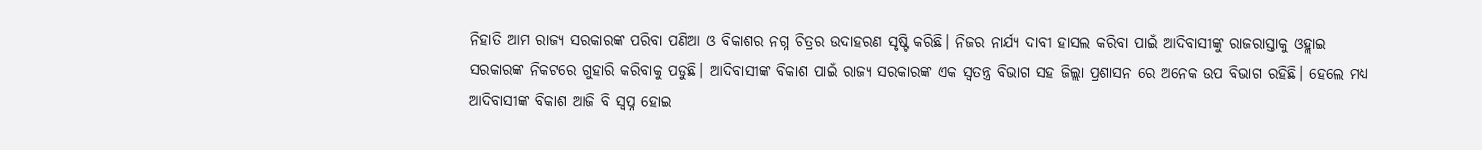ନିହାତି ଆମ ରାଜ୍ୟ ସରକାରଙ୍କ ପରିବା ପଣିଆ ଓ ବିକାଶର ନଗ୍ନ ଚିତ୍ରର ଉଦାହରଣ ସୃଷ୍ଟି କରିଛି। ନିଜର ନାର୍ଯ୍ୟ ଦାବୀ ହାସଲ କରିବା ପାଇଁ ଆଦିବାସୀଙ୍କୁ ରାଜରାସ୍ତାକୁ ଓହ୍ଲାଇ ସରକାରଙ୍କ ନିକଟରେ ଗୁହାରି କରିବାକୁ ପଡୁଛି। ଆଦିବାସୀଙ୍କ ବିକାଶ ପାଇଁ ରାଜ୍ୟ ସରକାରଙ୍କ ଏକ ସ୍ୱତନ୍ତ୍ର ବିଭାଗ ସହ ଜିଲ୍ଲା ପ୍ରଶାସନ ରେ ଅନେକ ଉପ ବିଭାଗ ରହିଛି। ହେଲେ ମଧ୍ୟ ଆଦିବାସୀଙ୍କ ବିକାଶ ଆଜି ବି ସ୍ବପ୍ନ ହୋଇ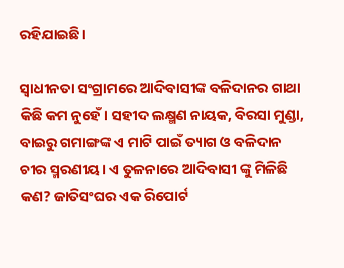ରହିଯାଇଛି।

ସ୍ୱାଧୀନତା ସଂଗ୍ରାମରେ ଆଦିବାସୀଙ୍କ ବଳିଦାନର ଗାଥା କିଛି କମ ନୁହେଁ। ସହୀଦ ଲକ୍ଷ୍ମଣ ନାୟକ, ବିରସା ମୁଣ୍ଡା, ବାଇରୁ ଗମାଙ୍ଗଙ୍କ ଏ ମାଟି ପାଇଁ ତ୍ୟାଗ ଓ ବଳିଦାନ ଚୀର ସ୍ମରଣୀୟ। ଏ ତୁଳନାରେ ଆଦିବାସୀ ଙ୍କୁ ମିଳିଛି କଣ? ଜାତିସଂଘର ଏକ ରିପୋର୍ଟ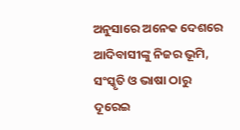ଅନୁସାରେ ଅନେକ ଦେଶରେ ଆଦିବାସୀଙ୍କୁ ନିଜର ଭୂମି, ସଂସ୍କୃତି ଓ ଭାଷା ଠାରୁ ଦୂରେଇ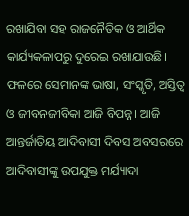ରଖାଯିବା ସହ ରାଜନୈତିକ ଓ ଆର୍ଥିକ କାର୍ଯ୍ୟକଳାପରୁ ଦୁରେଇ ରଖାଯାଉଛି। ଫଳରେ ସେମାନଙ୍କ ଭାଷା, ସଂସ୍କୃତି, ଅସ୍ତିତ୍ବ ଓ ଜୀବନଜୀବିକା ଆଜି ବିପନ୍ନ। ଆଜି ଆନ୍ତର୍ଜାତିୟ ଆଦିବାସୀ ଦିବସ ଅବସରରେ ଆଦିବାସୀଙ୍କୁ ଉପଯୁକ୍ତ ମର୍ଯ୍ୟାଦା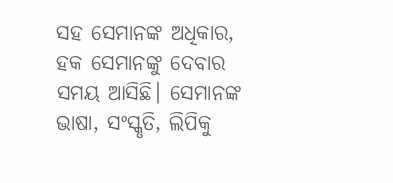ସହ ସେମାନଙ୍କ ଅଧିକାର, ହକ ସେମାନଙ୍କୁ ଦେବାର ସମୟ ଆସିଛି। ସେମାନଙ୍କ ଭାଷା, ସଂସ୍କୃତି, ଲିପିକୁ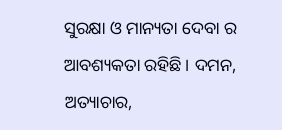ସୁରକ୍ଷା ଓ ମାନ୍ୟତା ଦେବା ର ଆବଶ୍ୟକତା ରହିଛି। ଦମନ, ଅତ୍ୟାଚାର,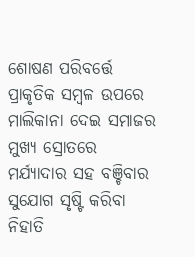ଶୋଷଣ ପରିବର୍ତ୍ତେ ପ୍ରାକୃତିକ ସମ୍ବଳ ଉପରେ ମାଲିକାନା ଦେଇ ସମାଜର ମୁଖ୍ୟ ସ୍ରୋତରେ ମର୍ଯ୍ୟାଦାର ସହ ବଞ୍ଚିବାର ସୁଯୋଗ ସୃଷ୍ଟି କରିବା ନିହାତି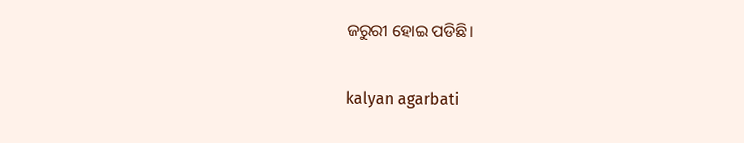ଜରୁରୀ ହୋଇ ପଡିଛି।

kalyan agarbati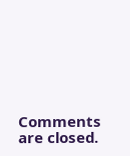Comments are closed.